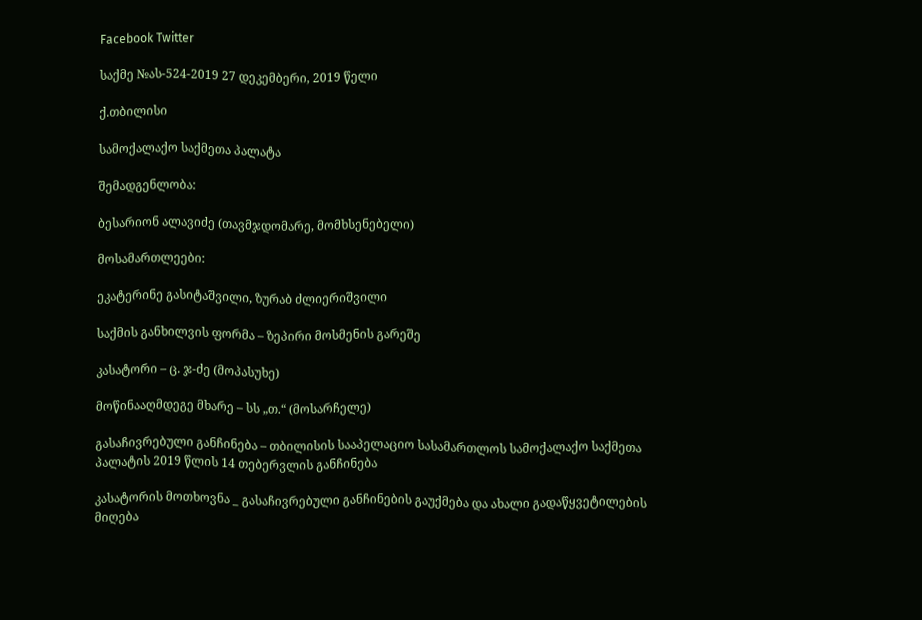Facebook Twitter

საქმე №ას-524-2019 27 დეკემბერი, 2019 წელი

ქ.თბილისი

სამოქალაქო საქმეთა პალატა

შემადგენლობა:

ბესარიონ ალავიძე (თავმჯდომარე, მომხსენებელი)

მოსამართლეები:

ეკატერინე გასიტაშვილი, ზურაბ ძლიერიშვილი

საქმის განხილვის ფორმა – ზეპირი მოსმენის გარეშე

კასატორი – ც. ჯ-ძე (მოპასუხე)

მოწინააღმდეგე მხარე – სს „თ.“ (მოსარჩელე)

გასაჩივრებული განჩინება – თბილისის სააპელაციო სასამართლოს სამოქალაქო საქმეთა პალატის 2019 წლის 14 თებერვლის განჩინება

კასატორის მოთხოვნა _ გასაჩივრებული განჩინების გაუქმება და ახალი გადაწყვეტილების მიღება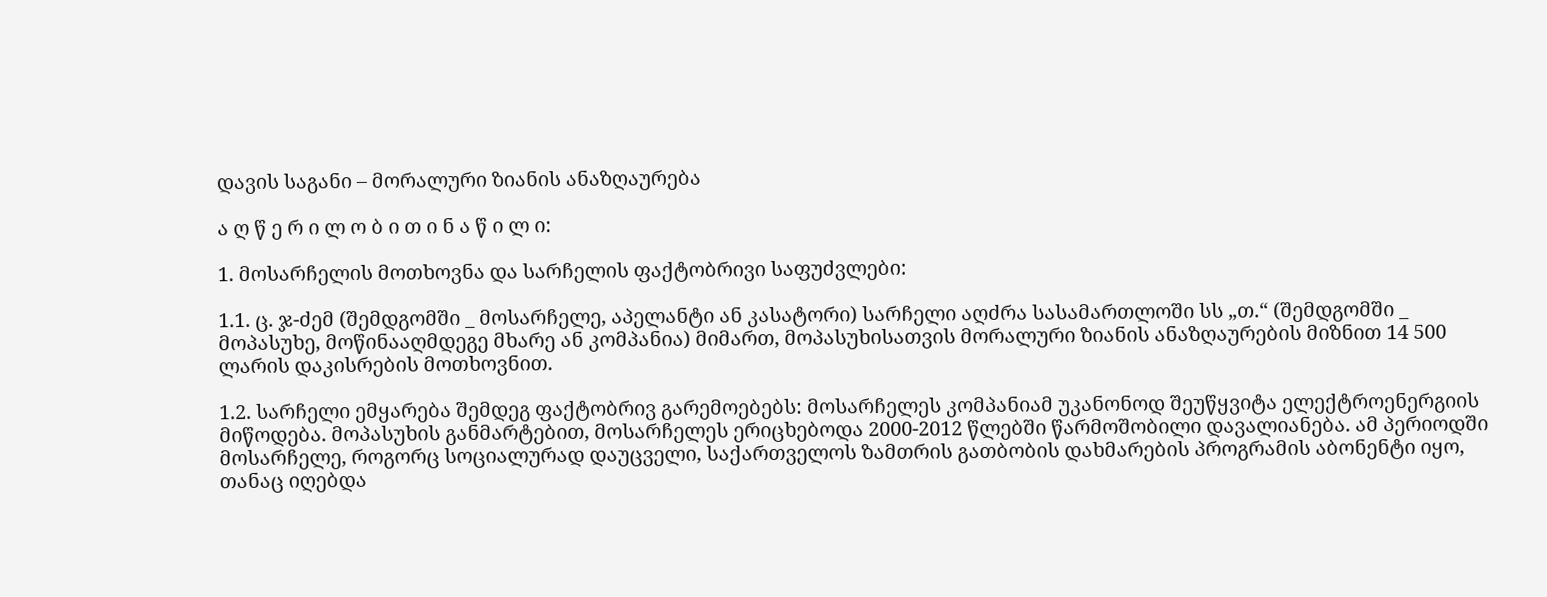დავის საგანი – მორალური ზიანის ანაზღაურება

ა ღ წ ე რ ი ლ ო ბ ი თ ი ნ ა წ ი ლ ი:

1. მოსარჩელის მოთხოვნა და სარჩელის ფაქტობრივი საფუძვლები:

1.1. ც. ჯ-ძემ (შემდგომში _ მოსარჩელე, აპელანტი ან კასატორი) სარჩელი აღძრა სასამართლოში სს „თ.“ (შემდგომში _ მოპასუხე, მოწინააღმდეგე მხარე ან კომპანია) მიმართ, მოპასუხისათვის მორალური ზიანის ანაზღაურების მიზნით 14 500 ლარის დაკისრების მოთხოვნით.

1.2. სარჩელი ემყარება შემდეგ ფაქტობრივ გარემოებებს: მოსარჩელეს კომპანიამ უკანონოდ შეუწყვიტა ელექტროენერგიის მიწოდება. მოპასუხის განმარტებით, მოსარჩელეს ერიცხებოდა 2000-2012 წლებში წარმოშობილი დავალიანება. ამ პერიოდში მოსარჩელე, როგორც სოციალურად დაუცველი, საქართველოს ზამთრის გათბობის დახმარების პროგრამის აბონენტი იყო, თანაც იღებდა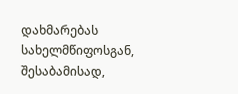დახმარებას სახელმწიფოსგან, შესაბამისად,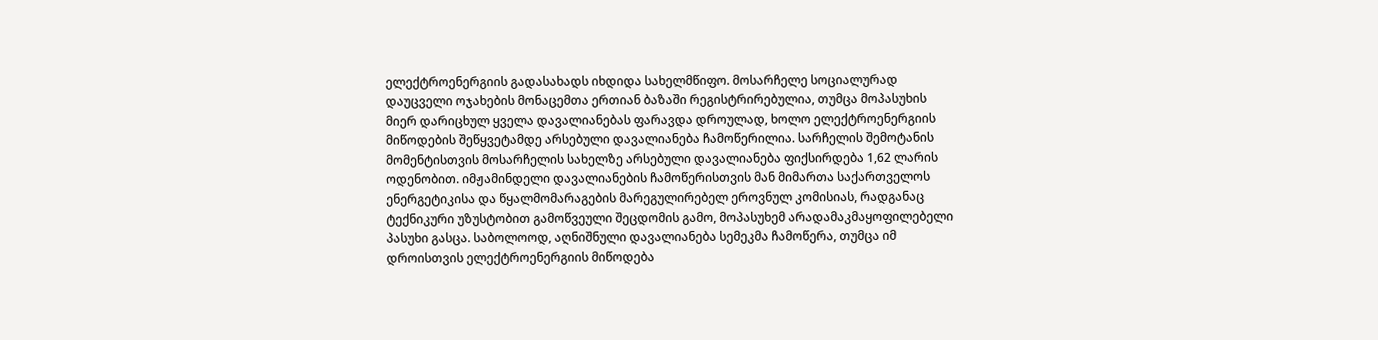ელექტროენერგიის გადასახადს იხდიდა სახელმწიფო. მოსარჩელე სოციალურად დაუცველი ოჯახების მონაცემთა ერთიან ბაზაში რეგისტრირებულია, თუმცა მოპასუხის მიერ დარიცხულ ყველა დავალიანებას ფარავდა დროულად, ხოლო ელექტროენერგიის მიწოდების შეწყვეტამდე არსებული დავალიანება ჩამოწერილია. სარჩელის შემოტანის მომენტისთვის მოსარჩელის სახელზე არსებული დავალიანება ფიქსირდება 1,62 ლარის ოდენობით. იმჟამინდელი დავალიანების ჩამოწერისთვის მან მიმართა საქართველოს ენერგეტიკისა და წყალმომარაგების მარეგულირებელ ეროვნულ კომისიას, რადგანაც ტექნიკური უზუსტობით გამოწვეული შეცდომის გამო, მოპასუხემ არადამაკმაყოფილებელი პასუხი გასცა. საბოლოოდ, აღნიშნული დავალიანება სემეკმა ჩამოწერა, თუმცა იმ დროისთვის ელექტროენერგიის მიწოდება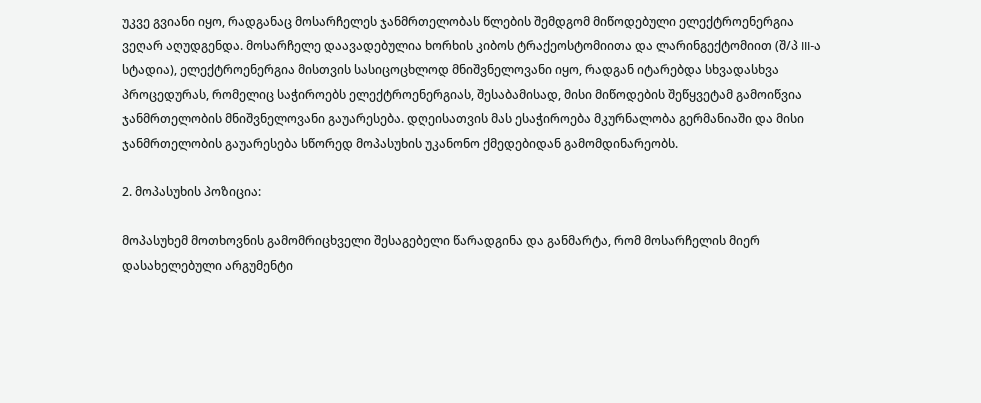უკვე გვიანი იყო, რადგანაც მოსარჩელეს ჯანმრთელობას წლების შემდგომ მიწოდებული ელექტროენერგია ვეღარ აღუდგენდა. მოსარჩელე დაავადებულია ხორხის კიბოს ტრაქეოსტომიითა და ლარინგექტომიით (შ/პ III-ა სტადია), ელექტროენერგია მისთვის სასიცოცხლოდ მნიშვნელოვანი იყო, რადგან იტარებდა სხვადასხვა პროცედურას, რომელიც საჭიროებს ელექტროენერგიას, შესაბამისად, მისი მიწოდების შეწყვეტამ გამოიწვია ჯანმრთელობის მნიშვნელოვანი გაუარესება. დღეისათვის მას ესაჭიროება მკურნალობა გერმანიაში და მისი ჯანმრთელობის გაუარესება სწორედ მოპასუხის უკანონო ქმედებიდან გამომდინარეობს.

2. მოპასუხის პოზიცია:

მოპასუხემ მოთხოვნის გამომრიცხველი შესაგებელი წარადგინა და განმარტა, რომ მოსარჩელის მიერ დასახელებული არგუმენტი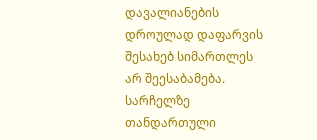დავალიანების დროულად დაფარვის შესახებ სიმართლეს არ შეესაბამება. სარჩელზე თანდართული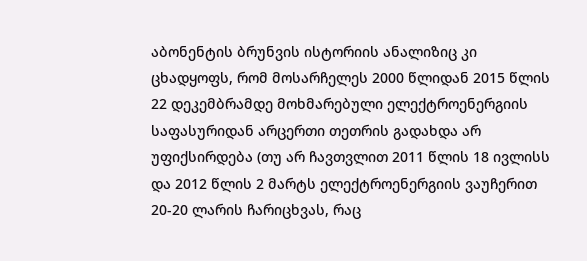აბონენტის ბრუნვის ისტორიის ანალიზიც კი ცხადყოფს, რომ მოსარჩელეს 2000 წლიდან 2015 წლის 22 დეკემბრამდე მოხმარებული ელექტროენერგიის საფასურიდან არცერთი თეთრის გადახდა არ უფიქსირდება (თუ არ ჩავთვლით 2011 წლის 18 ივლისს და 2012 წლის 2 მარტს ელექტროენერგიის ვაუჩერით 20-20 ლარის ჩარიცხვას, რაც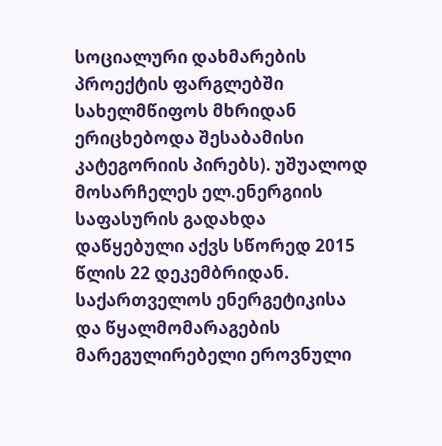სოციალური დახმარების პროექტის ფარგლებში სახელმწიფოს მხრიდან ერიცხებოდა შესაბამისი კატეგორიის პირებს). უშუალოდ მოსარჩელეს ელ.ენერგიის საფასურის გადახდა დაწყებული აქვს სწორედ 2015 წლის 22 დეკემბრიდან. საქართველოს ენერგეტიკისა და წყალმომარაგების მარეგულირებელი ეროვნული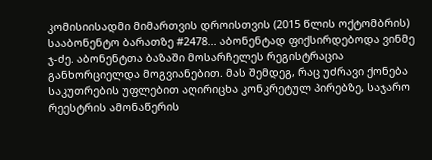კომისიისადმი მიმართვის დროისთვის (2015 წლის ოქტომბრის) სააბონენტო ბარათზე #2478... აბონენტად ფიქსირდებოდა ვინმე ჯ-ძე. აბონენტთა ბაზაში მოსარჩელეს რეგისტრაცია განხორციელდა მოგვიანებით. მას შემდეგ, რაც უძრავი ქონება საკუთრების უფლებით აღირიცხა კონკრეტულ პირებზე, საჯარო რეესტრის ამონაწერის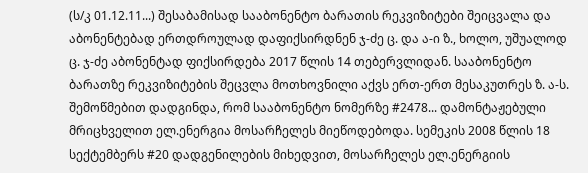(ს/კ 01.12.11...) შესაბამისად სააბონენტო ბარათის რეკვიზიტები შეიცვალა და აბონენტებად ერთდროულად დაფიქსირდნენ ჯ-ძე ც. და ა-ი ზ., ხოლო, უშუალოდ ც. ჯ-ძე აბონენტად ფიქსირდება 2017 წლის 14 თებერვლიდან. სააბონენტო ბარათზე რეკვიზიტების შეცვლა მოთხოვნილი აქვს ერთ-ერთ მესაკუთრეს ზ. ა-ს. შემოწმებით დადგინდა, რომ სააბონენტო ნომერზე #2478... დამონტაჟებული მრიცხველით ელ.ენერგია მოსარჩელეს მიეწოდებოდა. სემეკის 2008 წლის 18 სექტემბერს #20 დადგენილების მიხედვით, მოსარჩელეს ელ.ენერგიის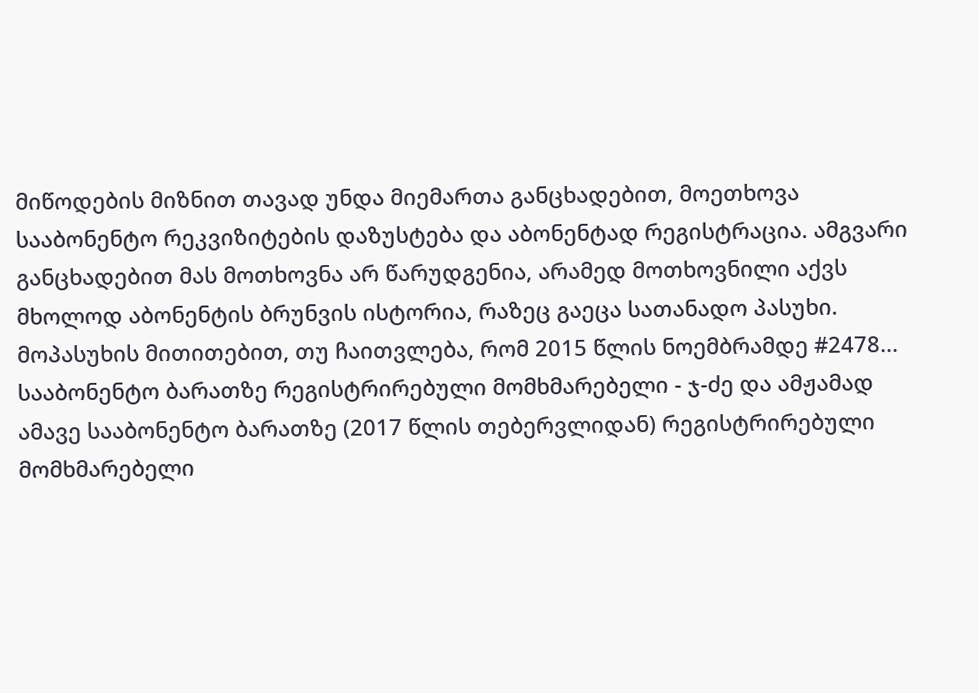მიწოდების მიზნით თავად უნდა მიემართა განცხადებით, მოეთხოვა სააბონენტო რეკვიზიტების დაზუსტება და აბონენტად რეგისტრაცია. ამგვარი განცხადებით მას მოთხოვნა არ წარუდგენია, არამედ მოთხოვნილი აქვს მხოლოდ აბონენტის ბრუნვის ისტორია, რაზეც გაეცა სათანადო პასუხი. მოპასუხის მითითებით, თუ ჩაითვლება, რომ 2015 წლის ნოემბრამდე #2478... სააბონენტო ბარათზე რეგისტრირებული მომხმარებელი - ჯ-ძე და ამჟამად ამავე სააბონენტო ბარათზე (2017 წლის თებერვლიდან) რეგისტრირებული მომხმარებელი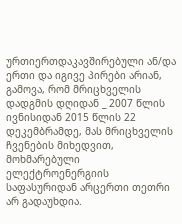ურთიერთდაკავშირებული ან/და ერთი და იგივე პირები არიან, გამოვა, რომ მრიცხველის დადგმის დღიდან _ 2007 წლის ივნისიდან 2015 წლის 22 დეკემბრამდე, მას მრიცხველის ჩვენების მიხედვით, მოხმარებული ელექტროენერგიის საფასურიდან არცერთი თეთრი არ გადაუხდია.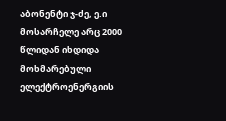აბონენტი ჯ-ძე, ე.ი მოსარჩელე არც 2000 წლიდან იხდიდა მოხმარებული ელექტროენერგიის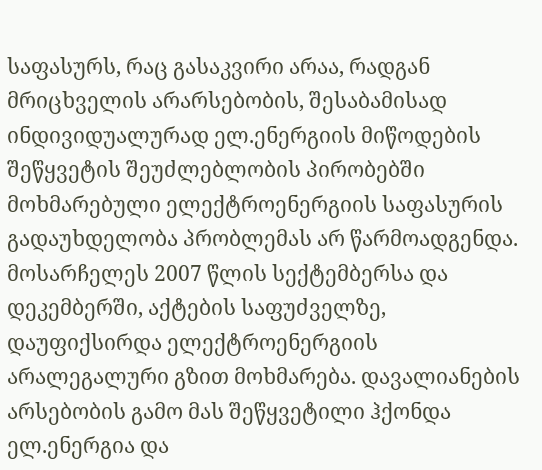საფასურს, რაც გასაკვირი არაა, რადგან მრიცხველის არარსებობის, შესაბამისად ინდივიდუალურად ელ.ენერგიის მიწოდების შეწყვეტის შეუძლებლობის პირობებში მოხმარებული ელექტროენერგიის საფასურის გადაუხდელობა პრობლემას არ წარმოადგენდა. მოსარჩელეს 2007 წლის სექტემბერსა და დეკემბერში, აქტების საფუძველზე, დაუფიქსირდა ელექტროენერგიის არალეგალური გზით მოხმარება. დავალიანების არსებობის გამო მას შეწყვეტილი ჰქონდა ელ.ენერგია და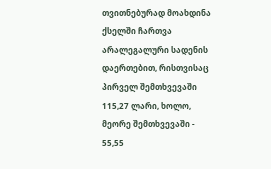თვითნებურად მოახდინა ქსელში ჩართვა არალეგალური სადენის დაერთებით, რისთვისაც პირველ შემთხვევაში 115,27 ლარი, ხოლო, მეორე შემთხვევაში - 55,55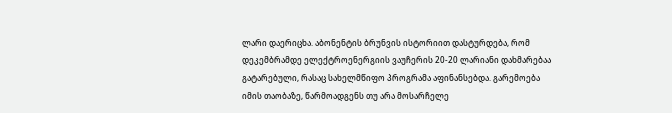ლარი დაერიცხა. აბონენტის ბრუნვის ისტორიით დასტურდება, რომ დეკემბრამდე ელექტროენერგიის ვაუჩერის 20-20 ლარიანი დახმარებაა გატარებული, რასაც სახელმწიფო პროგრამა აფინანსებდა. გარემოება იმის თაობაზე, წარმოადგენს თუ არა მოსარჩელე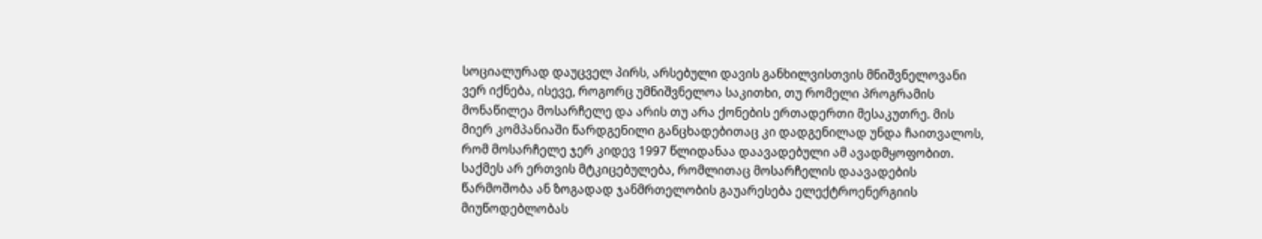სოციალურად დაუცველ პირს, არსებული დავის განხილვისთვის მნიშვნელოვანი ვერ იქნება, ისევე, როგორც უმნიშვნელოა საკითხი, თუ რომელი პროგრამის მონაწილეა მოსარჩელე და არის თუ არა ქონების ერთადერთი მესაკუთრე. მის მიერ კომპანიაში წარდგენილი განცხადებითაც კი დადგენილად უნდა ჩაითვალოს, რომ მოსარჩელე ჯერ კიდევ 1997 წლიდანაა დაავადებული ამ ავადმყოფობით. საქმეს არ ერთვის მტკიცებულება, რომლითაც მოსარჩელის დაავადების წარმოშობა ან ზოგადად ჯანმრთელობის გაუარესება ელექტროენერგიის მიუწოდებლობას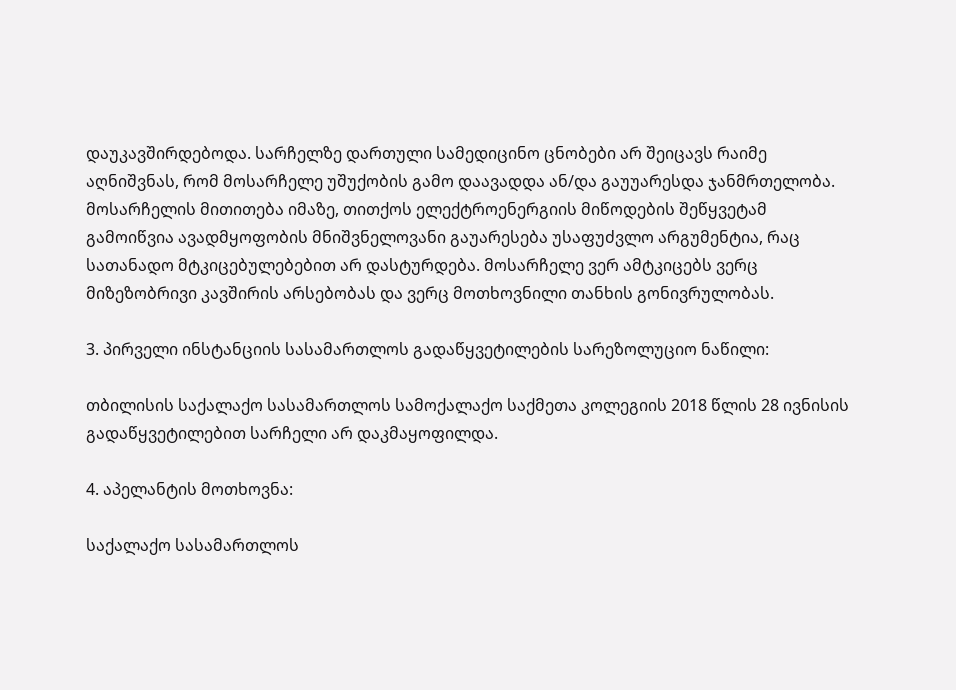დაუკავშირდებოდა. სარჩელზე დართული სამედიცინო ცნობები არ შეიცავს რაიმე აღნიშვნას, რომ მოსარჩელე უშუქობის გამო დაავადდა ან/და გაუუარესდა ჯანმრთელობა. მოსარჩელის მითითება იმაზე, თითქოს ელექტროენერგიის მიწოდების შეწყვეტამ გამოიწვია ავადმყოფობის მნიშვნელოვანი გაუარესება უსაფუძვლო არგუმენტია, რაც სათანადო მტკიცებულებებით არ დასტურდება. მოსარჩელე ვერ ამტკიცებს ვერც მიზეზობრივი კავშირის არსებობას და ვერც მოთხოვნილი თანხის გონივრულობას.

3. პირველი ინსტანციის სასამართლოს გადაწყვეტილების სარეზოლუციო ნაწილი:

თბილისის საქალაქო სასამართლოს სამოქალაქო საქმეთა კოლეგიის 2018 წლის 28 ივნისის გადაწყვეტილებით სარჩელი არ დაკმაყოფილდა.

4. აპელანტის მოთხოვნა:

საქალაქო სასამართლოს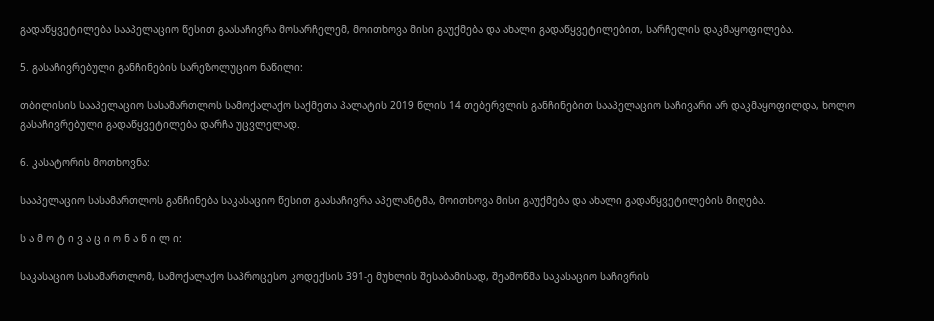გადაწყვეტილება სააპელაციო წესით გაასაჩივრა მოსარჩელემ, მოითხოვა მისი გაუქმება და ახალი გადაწყვეტილებით, სარჩელის დაკმაყოფილება.

5. გასაჩივრებული განჩინების სარეზოლუციო ნაწილი:

თბილისის სააპელაციო სასამართლოს სამოქალაქო საქმეთა პალატის 2019 წლის 14 თებერვლის განჩინებით სააპელაციო საჩივარი არ დაკმაყოფილდა, ხოლო გასაჩივრებული გადაწყვეტილება დარჩა უცვლელად.

6. კასატორის მოთხოვნა:

სააპელაციო სასამართლოს განჩინება საკასაციო წესით გაასაჩივრა აპელანტმა, მოითხოვა მისი გაუქმება და ახალი გადაწყვეტილების მიღება.

ს ა მ ო ტ ი ვ ა ც ი ო ნ ა წ ი ლ ი:

საკასაციო სასამართლომ, სამოქალაქო საპროცესო კოდექსის 391-ე მუხლის შესაბამისად, შეამოწმა საკასაციო საჩივრის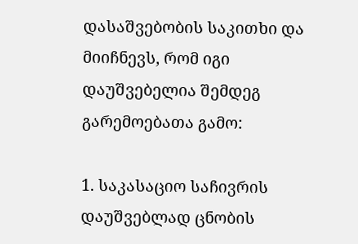დასაშვებობის საკითხი და მიიჩნევს, რომ იგი დაუშვებელია შემდეგ გარემოებათა გამო:

1. საკასაციო საჩივრის დაუშვებლად ცნობის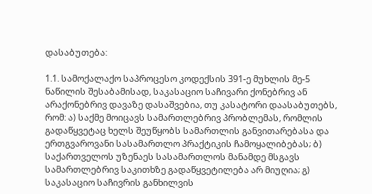დასაბუთება:

1.1. სამოქალაქო საპროცესო კოდექსის 391-ე მუხლის მე-5 ნაწილის შესაბამისად, საკასაციო საჩივარი ქონებრივ ან არაქონებრივ დავაზე დასაშვებია, თუ კასატორი დაასაბუთებს, რომ: ა) საქმე მოიცავს სამართლებრივ პრობლემას, რომლის გადაწყვეტაც ხელს შეუწყობს სამართლის განვითარებასა და ერთგვაროვანი სასამართლო პრაქტიკის ჩამოყალიბებას; ბ) საქართველოს უზენაეს სასამართლოს მანამდე მსგავს სამართლებრივ საკითხზე გადაწყვეტილება არ მიუღია; გ) საკასაციო საჩივრის განხილვის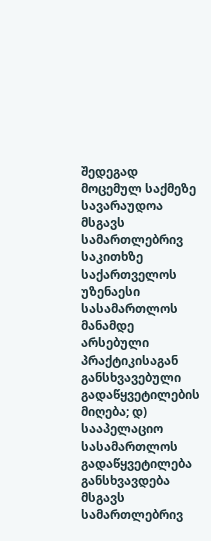შედეგად მოცემულ საქმეზე სავარაუდოა მსგავს სამართლებრივ საკითხზე საქართველოს უზენაესი სასამართლოს მანამდე არსებული პრაქტიკისაგან განსხვავებული გადაწყვეტილების მიღება; დ) სააპელაციო სასამართლოს გადაწყვეტილება განსხვავდება მსგავს სამართლებრივ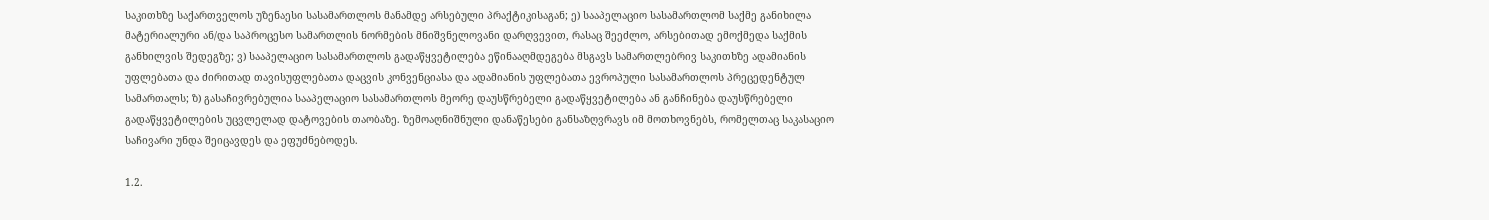საკითხზე საქართველოს უზენაესი სასამართლოს მანამდე არსებული პრაქტიკისაგან; ე) სააპელაციო სასამართლომ საქმე განიხილა მატერიალური ან/და საპროცესო სამართლის ნორმების მნიშვნელოვანი დარღვევით, რასაც შეეძლო, არსებითად ემოქმედა საქმის განხილვის შედეგზე; ვ) სააპელაციო სასამართლოს გადაწყვეტილება ეწინააღმდეგება მსგავს სამართლებრივ საკითხზე ადამიანის უფლებათა და ძირითად თავისუფლებათა დაცვის კონვენციასა და ადამიანის უფლებათა ევროპული სასამართლოს პრეცედენტულ სამართალს; ზ) გასაჩივრებულია სააპელაციო სასამართლოს მეორე დაუსწრებელი გადაწყვეტილება ან განჩინება დაუსწრებელი გადაწყვეტილების უცვლელად დატოვების თაობაზე. ზემოაღნიშნული დანაწესები განსაზღვრავს იმ მოთხოვნებს, რომელთაც საკასაციო საჩივარი უნდა შეიცავდეს და ეფუძნებოდეს.

1.2.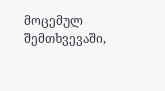მოცემულ შემთხვევაში,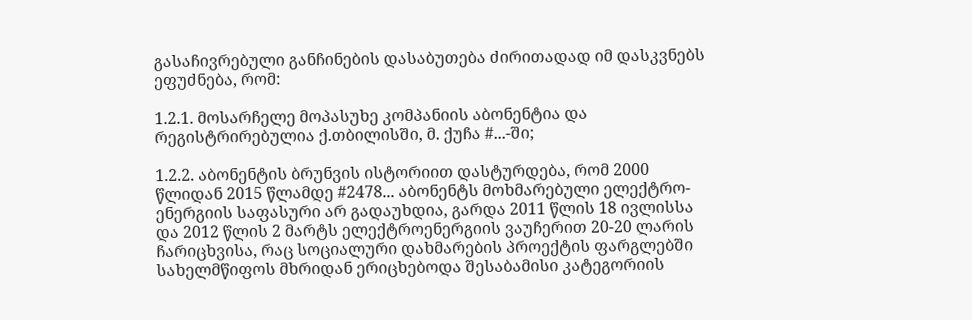გასაჩივრებული განჩინების დასაბუთება ძირითადად იმ დასკვნებს ეფუძნება, რომ:

1.2.1. მოსარჩელე მოპასუხე კომპანიის აბონენტია და რეგისტრირებულია ქ.თბილისში, მ. ქუჩა #...-ში;

1.2.2. აბონენტის ბრუნვის ისტორიით დასტურდება, რომ 2000 წლიდან 2015 წლამდე #2478... აბონენტს მოხმარებული ელექტრო- ენერგიის საფასური არ გადაუხდია, გარდა 2011 წლის 18 ივლისსა და 2012 წლის 2 მარტს ელექტროენერგიის ვაუჩერით 20-20 ლარის ჩარიცხვისა, რაც სოციალური დახმარების პროექტის ფარგლებში სახელმწიფოს მხრიდან ერიცხებოდა შესაბამისი კატეგორიის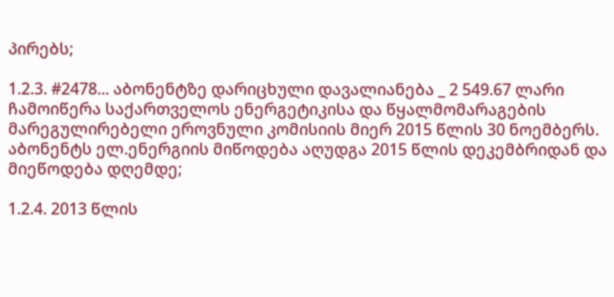პირებს;

1.2.3. #2478... აბონენტზე დარიცხული დავალიანება _ 2 549.67 ლარი ჩამოიწერა საქართველოს ენერგეტიკისა და წყალმომარაგების მარეგულირებელი ეროვნული კომისიის მიერ 2015 წლის 30 ნოემბერს. აბონენტს ელ.ენერგიის მიწოდება აღუდგა 2015 წლის დეკემბრიდან და მიეწოდება დღემდე;

1.2.4. 2013 წლის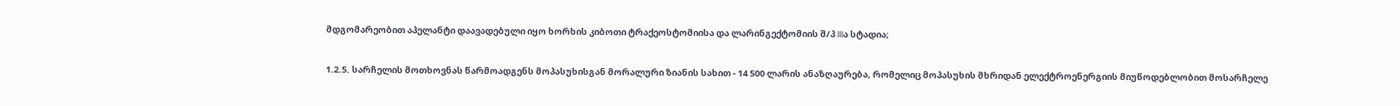მდგომარეობით აპელანტი დაავადებული იყო ხორხის კიბოთი ტრაქეოსტომიისა და ლარინგექტომიის შ/პ IIIა სტადია;

1.2.5. სარჩელის მოთხოვნას წარმოადგენს მოპასუხისგან მორალური ზიანის სახით - 14 500 ლარის ანაზღაურება, რომელიც მოპასუხის მხრიდან ელექტროენერგიის მიუწოდებლობით მოსარჩელე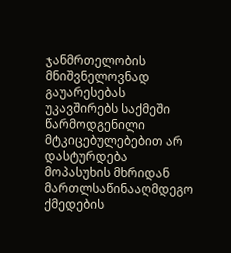ჯანმრთელობის მნიშვნელოვნად გაუარესებას უკავშირებს საქმეში წარმოდგენილი მტკიცებულებებით არ დასტურდება მოპასუხის მხრიდან მართლსაწინააღმდეგო ქმედების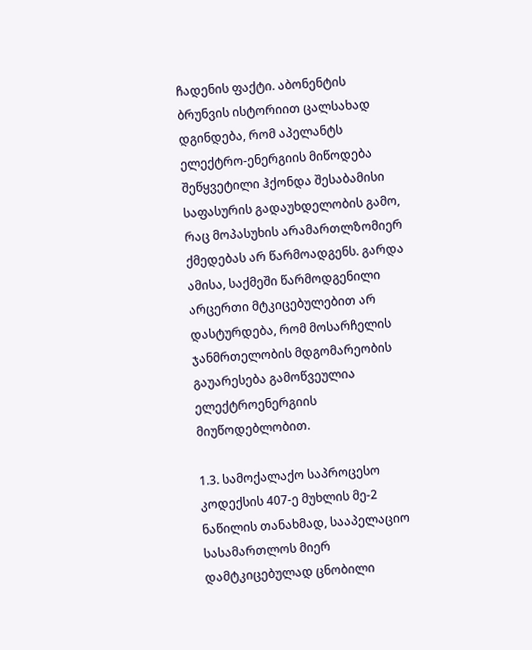ჩადენის ფაქტი. აბონენტის ბრუნვის ისტორიით ცალსახად დგინდება, რომ აპელანტს ელექტრო-ენერგიის მიწოდება შეწყვეტილი ჰქონდა შესაბამისი საფასურის გადაუხდელობის გამო, რაც მოპასუხის არამართლზომიერ ქმედებას არ წარმოადგენს. გარდა ამისა, საქმეში წარმოდგენილი არცერთი მტკიცებულებით არ დასტურდება, რომ მოსარჩელის ჯანმრთელობის მდგომარეობის გაუარესება გამოწვეულია ელექტროენერგიის მიუწოდებლობით.

1.3. სამოქალაქო საპროცესო კოდექსის 407-ე მუხლის მე-2 ნაწილის თანახმად, სააპელაციო სასამართლოს მიერ დამტკიცებულად ცნობილი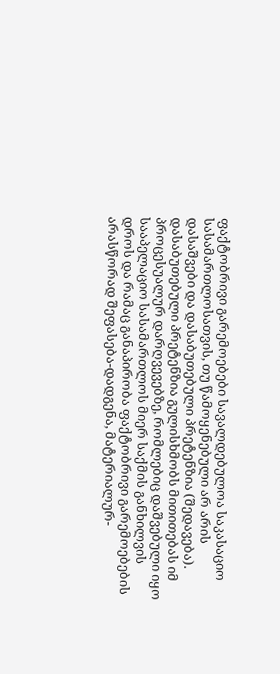ფაქტობრივი გარემოებები სავალდებულოა საკასაციო სასამართლოსათვის, თუ წამოყენებული არ არის დასაშვები და დასაბუთებული პრეტენზია (შედავება). დასაბუთებული პრეტენზია გულისხმობს მითითებას იმ პროცესუალურ დარღვევებზე, რომლებიც დაშვებული იყო სააპელაციო სასამართლოს მიერ საქმის განხილვის დროს და რამაც განაპირობა ფაქტობრივი გარემოებების არასწორად შეფასება-დადგენა, მატერიალურ-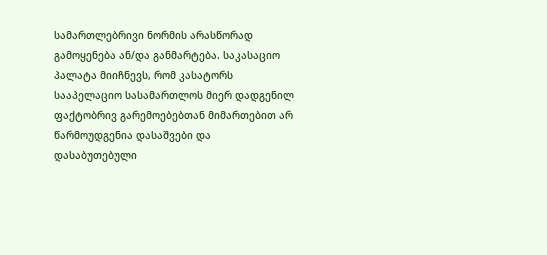სამართლებრივი ნორმის არასწორად გამოყენება ან/და განმარტება. საკასაციო პალატა მიიჩნევს, რომ კასატორს სააპელაციო სასამართლოს მიერ დადგენილ ფაქტობრივ გარემოებებთან მიმართებით არ წარმოუდგენია დასაშვები და დასაბუთებული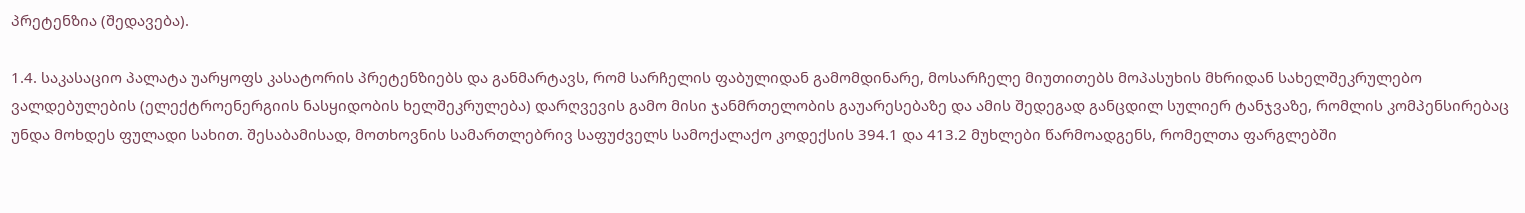პრეტენზია (შედავება).

1.4. საკასაციო პალატა უარყოფს კასატორის პრეტენზიებს და განმარტავს, რომ სარჩელის ფაბულიდან გამომდინარე, მოსარჩელე მიუთითებს მოპასუხის მხრიდან სახელშეკრულებო ვალდებულების (ელექტროენერგიის ნასყიდობის ხელშეკრულება) დარღვევის გამო მისი ჯანმრთელობის გაუარესებაზე და ამის შედეგად განცდილ სულიერ ტანჯვაზე, რომლის კომპენსირებაც უნდა მოხდეს ფულადი სახით. შესაბამისად, მოთხოვნის სამართლებრივ საფუძველს სამოქალაქო კოდექსის 394.1 და 413.2 მუხლები წარმოადგენს, რომელთა ფარგლებში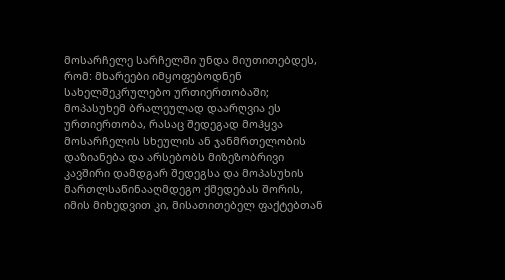მოსარჩელე სარჩელში უნდა მიუთითებდეს, რომ: მხარეები იმყოფებოდნენ სახელშეკრულებო ურთიერთობაში; მოპასუხემ ბრალეულად დაარღვია ეს ურთიერთობა, რასაც შედეგად მოჰყვა მოსარჩელის სხეულის ან ჯანმრთელობის დაზიანება და არსებობს მიზეზობრივი კავშირი დამდგარ შედეგსა და მოპასუხის მართლსაწინააღმდეგო ქმედებას შორის, იმის მიხედვით კი, მისათითებელ ფაქტებთან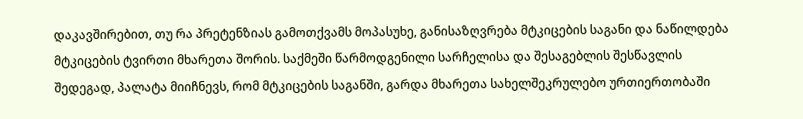დაკავშირებით, თუ რა პრეტენზიას გამოთქვამს მოპასუხე, განისაზღვრება მტკიცების საგანი და ნაწილდება მტკიცების ტვირთი მხარეთა შორის. საქმეში წარმოდგენილი სარჩელისა და შესაგებლის შესწავლის შედეგად, პალატა მიიჩნევს, რომ მტკიცების საგანში, გარდა მხარეთა სახელშეკრულებო ურთიერთობაში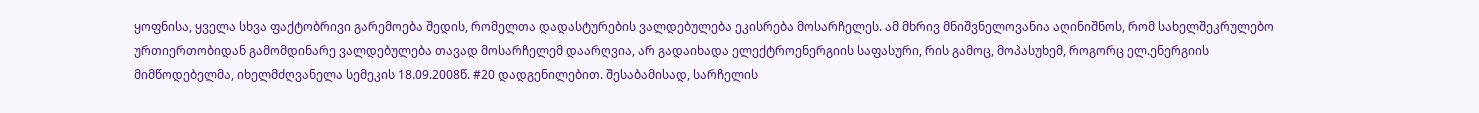ყოფნისა, ყველა სხვა ფაქტობრივი გარემოება შედის, რომელთა დადასტურების ვალდებულება ეკისრება მოსარჩელეს. ამ მხრივ მნიშვნელოვანია აღინიშნოს, რომ სახელშეკრულებო ურთიერთობიდან გამომდინარე ვალდებულება თავად მოსარჩელემ დაარღვია, არ გადაიხადა ელექტროენერგიის საფასური, რის გამოც, მოპასუხემ, როგორც ელ.ენერგიის მიმწოდებელმა, იხელმძღვანელა სემეკის 18.09.2008წ. #20 დადგენილებით. შესაბამისად, სარჩელის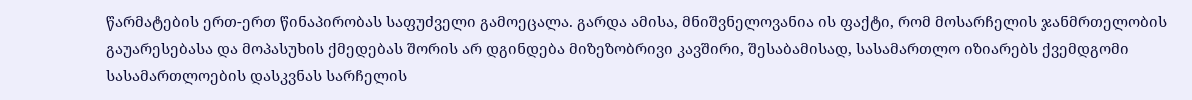წარმატების ერთ-ერთ წინაპირობას საფუძველი გამოეცალა. გარდა ამისა, მნიშვნელოვანია ის ფაქტი, რომ მოსარჩელის ჯანმრთელობის გაუარესებასა და მოპასუხის ქმედებას შორის არ დგინდება მიზეზობრივი კავშირი, შესაბამისად, სასამართლო იზიარებს ქვემდგომი სასამართლოების დასკვნას სარჩელის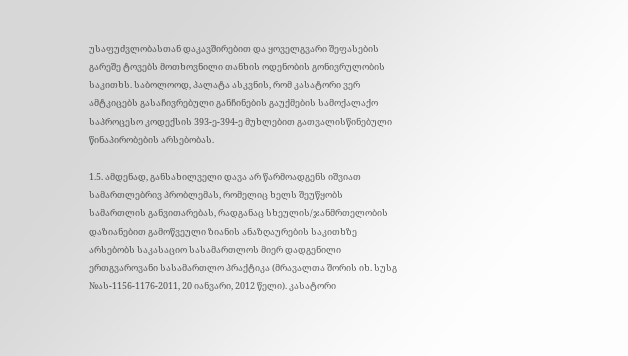უსაფუძვლობასთან დაკავშირებით და ყოველგვარი შეფასების გარეშე ტოვებს მოთხოვნილი თანხის ოდენობის გონივრულობის საკითხს. საბოლოოდ, პალატა ასკვნის, რომ კასატორი ვერ ამტკიცებს გასაჩივრებული განჩინების გაუქმების სამოქალაქო საპროცესო კოდექსის 393-ე-394-ე მუხლებით გათვალისწინებული წინაპირობების არსებობას.

1.5. ამდენად, განსახილველი დავა არ წარმოადგენს იშვიათ სამართლებრივ პრობლემას, რომელიც ხელს შეუწყობს სამართლის განვითარებას, რადგანაც სხეულის/ჯანმრთელობის დაზიანებით გამოწვეული ზიანის ანაზღაურების საკითხზე არსებობს საკასაციო სასამართლოს მიერ დადგენილი ერთგვაროვანი სასამართლო პრაქტიკა (მრავალთა შორის იხ. სუსგ №ას-1156-1176-2011, 20 იანვარი, 2012 წელი). კასატორი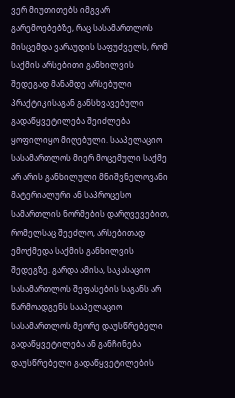ვერ მიუთითებს იმგვარ გარემოებებზე, რაც სასამართლოს მისცემდა ვარაუდის საფუძველს, რომ საქმის არსებითი განხილვის შედეგად მანამდე არსებული პრაქტიკისაგან განსხვავებული გადაწყვეტილება შეიძლება ყოფილიყო მიღებული. სააპელაციო სასამართლოს მიერ მოცემული საქმე არ არის განხილული მნიშვნელოვანი მატერიალური ან საპროცესო სამართლის ნორმების დარღვევებით, რომელსაც შეეძლო, არსებითად ემოქმედა საქმის განხილვის შედეგზე. გარდა ამისა, საკასაციო სასამართლოს შეფასების საგანს არ წარმოადგენს სააპელაციო სასამართლოს მეორე დაუსწრებელი გადაწყვეტილება ან განჩინება დაუსწრებელი გადაწყვეტილების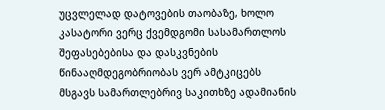უცვლელად დატოვების თაობაზე, ხოლო კასატორი ვერც ქვემდგომი სასამართლოს შეფასებებისა და დასკვნების წინააღმდეგობრიობას ვერ ამტკიცებს მსგავს სამართლებრივ საკითხზე ადამიანის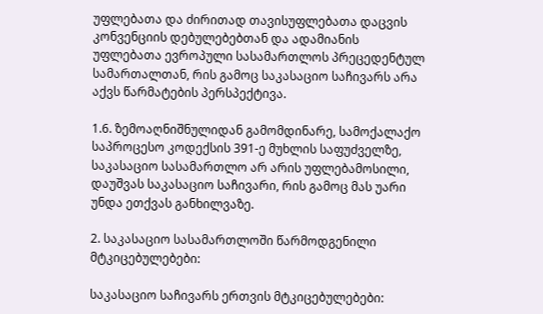უფლებათა და ძირითად თავისუფლებათა დაცვის კონვენციის დებულებებთან და ადამიანის უფლებათა ევროპული სასამართლოს პრეცედენტულ სამართალთან, რის გამოც საკასაციო საჩივარს არა აქვს წარმატების პერსპექტივა.

1.6. ზემოაღნიშნულიდან გამომდინარე, სამოქალაქო საპროცესო კოდექსის 391-ე მუხლის საფუძველზე, საკასაციო სასამართლო არ არის უფლებამოსილი, დაუშვას საკასაციო საჩივარი, რის გამოც მას უარი უნდა ეთქვას განხილვაზე.

2. საკასაციო სასამართლოში წარმოდგენილი მტკიცებულებები:

საკასაციო საჩივარს ერთვის მტკიცებულებები: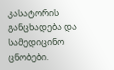კასატორის განცხადება და სამედიცინო ცნობები.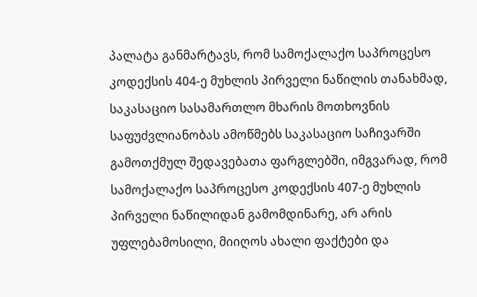პალატა განმარტავს, რომ სამოქალაქო საპროცესო კოდექსის 404-ე მუხლის პირველი ნაწილის თანახმად, საკასაციო სასამართლო მხარის მოთხოვნის საფუძვლიანობას ამოწმებს საკასაციო საჩივარში გამოთქმულ შედავებათა ფარგლებში, იმგვარად, რომ სამოქალაქო საპროცესო კოდექსის 407-ე მუხლის პირველი ნაწილიდან გამომდინარე, არ არის უფლებამოსილი, მიიღოს ახალი ფაქტები და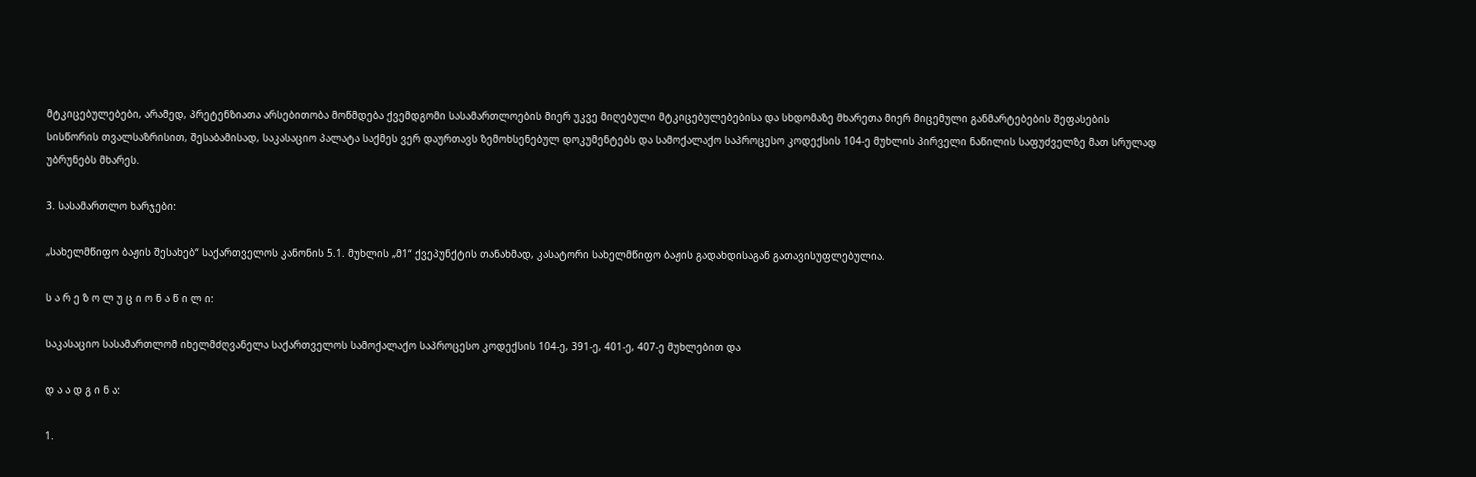მტკიცებულებები, არამედ, პრეტენზიათა არსებითობა მოწმდება ქვემდგომი სასამართლოების მიერ უკვე მიღებული მტკიცებულებებისა და სხდომაზე მხარეთა მიერ მიცემული განმარტებების შეფასების სისწორის თვალსაზრისით, შესაბამისად, საკასაციო პალატა საქმეს ვერ დაურთავს ზემოხსენებულ დოკუმენტებს და სამოქალაქო საპროცესო კოდექსის 104-ე მუხლის პირველი ნაწილის საფუძველზე მათ სრულად უბრუნებს მხარეს.

3. სასამართლო ხარჯები:

„სახელმწიფო ბაჟის შესახებ“ საქართველოს კანონის 5.1. მუხლის „მ1“ ქვეპუნქტის თანახმად, კასატორი სახელმწიფო ბაჟის გადახდისაგან გათავისუფლებულია.

ს ა რ ე ზ ო ლ უ ც ი ო ნ ა წ ი ლ ი:

საკასაციო სასამართლომ იხელმძღვანელა საქართველოს სამოქალაქო საპროცესო კოდექსის 104-ე, 391-ე, 401-ე, 407-ე მუხლებით და

დ ა ა დ გ ი ნ ა:

1.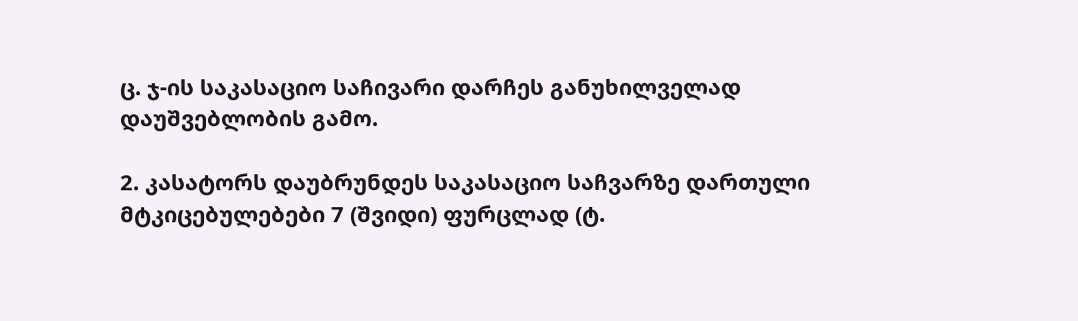ც. ჯ-ის საკასაციო საჩივარი დარჩეს განუხილველად დაუშვებლობის გამო.

2. კასატორს დაუბრუნდეს საკასაციო საჩვარზე დართული მტკიცებულებები 7 (შვიდი) ფურცლად (ტ.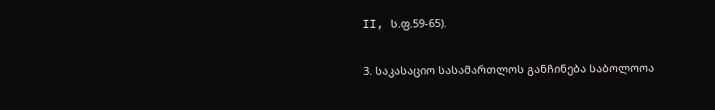II, ს.ფ.59-65).

3. საკასაციო სასამართლოს განჩინება საბოლოოა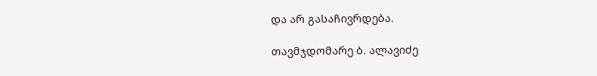და არ გასაჩივრდება.

თავმჯდომარე ბ. ალავიძე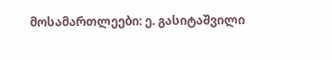მოსამართლეები: ე. გასიტაშვილი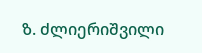ზ. ძლიერიშვილი